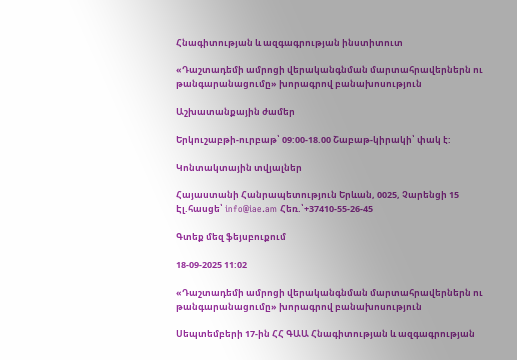Հնագիտության և ազգագրության ինստիտուտ

«Դաշտադեմի ամրոցի վերականգնման մարտահրավերներն ու թանգարանացումը» խորագրով բանախոսություն

Աշխատանքային ժամեր

Երկուշաբթի-ուրբաթ՝ 09:00-18.00 Շաբաթ-կիրակի՝ փակ է:

Կոնտակտային տվյալներ

Հայաստանի Հանրապետություն Երևան, 0025, Չարենցի 15
Էլ.հասցե՝ info@iae.am Հեռ.՝+37410-55-26-45

Գտեք մեզ ֆեյսբուքում

18-09-2025 11:02

«Դաշտադեմի ամրոցի վերականգնման մարտահրավերներն ու թանգարանացումը» խորագրով բանախոսություն

Սեպտեմբերի 17-ին ՀՀ ԳԱԱ Հնագիտության և ազգագրության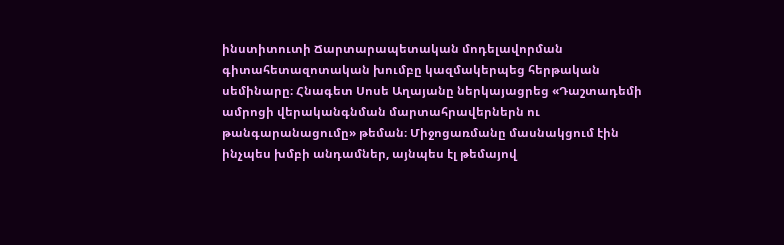ինստիտուտի Ճարտարապետական մոդելավորման գիտահետազոտական խումբը կազմակերպեց հերթական սեմինարը։ Հնագետ Սոսե Աղայանը ներկայացրեց «Դաշտադեմի ամրոցի վերականգնման մարտահրավերներն ու թանգարանացումը» թեման։ Միջոցառմանը մասնակցում էին ինչպես խմբի անդամներ, այնպես էլ թեմայով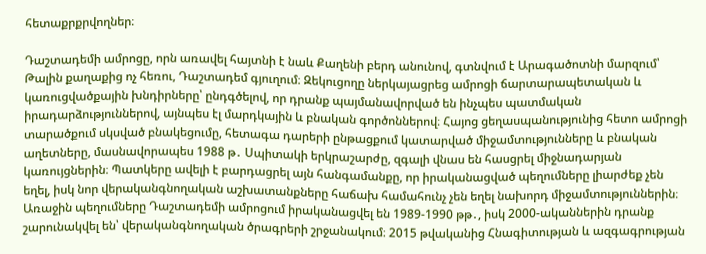հետաքրքրվողներ։

Դաշտադեմի ամրոցը, որն առավել հայտնի է նաև Քաղենի բերդ անունով, գտնվում է Արագածոտնի մարզում՝ Թալին քաղաքից ոչ հեռու, Դաշտադեմ գյուղում։ Զեկուցողը ներկայացրեց ամրոցի ճարտարապետական և կառուցվածքային խնդիրները՝ ընդգծելով, որ դրանք պայմանավորված են ինչպես պատմական իրադարձություններով, այնպես էլ մարդկային և բնական գործոններով։ Հայոց ցեղասպանությունից հետո ամրոցի տարածքում սկսված բնակեցումը, հետագա դարերի ընթացքում կատարված միջամտությունները և բնական աղետները, մասնավորապես 1988 թ․ Սպիտակի երկրաշարժը, զգալի վնաս են հասցրել միջնադարյան կառույցներին։ Պատկերը ավելի է բարդացրել այն հանգամանքը, որ իրականացված պեղումները լիարժեք չեն եղել, իսկ նոր վերականգնողական աշխատանքները հաճախ համահունչ չեն եղել նախորդ միջամտություններին։
Առաջին պեղումները Դաշտադեմի ամրոցում իրականացվել են 1989-1990 թթ․, իսկ 2000-ականներին դրանք շարունակվել են՝ վերականգնողական ծրագրերի շրջանակում։ 2015 թվականից Հնագիտության և ազգագրության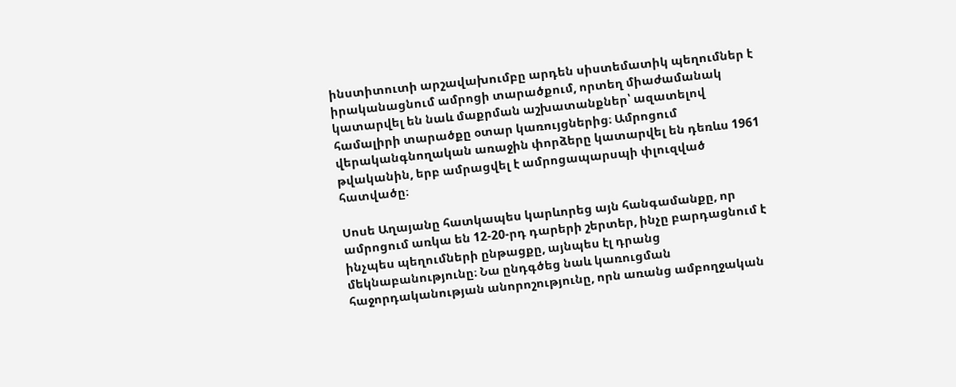ինստիտուտի արշավախումբը արդեն սիստեմատիկ պեղումներ է իրականացնում ամրոցի տարածքում, որտեղ միաժամանակ կատարվել են նաև մաքրման աշխատանքներ՝ ազատելով համալիրի տարածքը օտար կառույցներից։ Ամրոցում վերականգնողական առաջին փորձերը կատարվել են դեռևս 1961 թվականին, երբ ամրացվել է ամրոցապարսպի փլուզված հատվածը։

Սոսե Աղայանը հատկապես կարևորեց այն հանգամանքը, որ ամրոցում առկա են 12-20-րդ դարերի շերտեր, ինչը բարդացնում է ինչպես պեղումների ընթացքը, այնպես էլ դրանց մեկնաբանությունը։ Նա ընդգծեց նաև կառուցման հաջորդականության անորոշությունը, որն առանց ամբողջական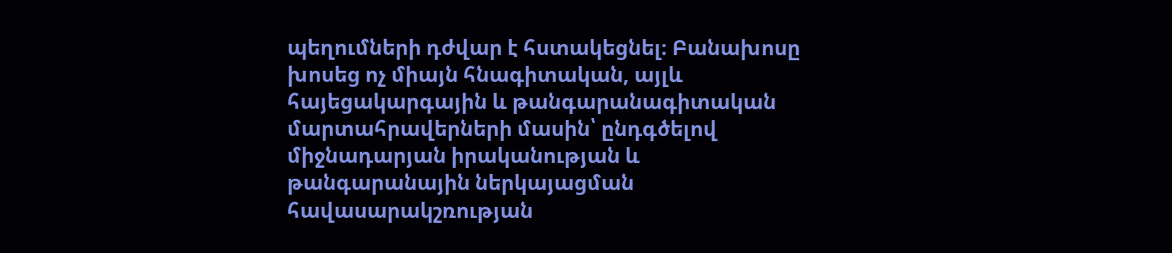պեղումների դժվար է հստակեցնել։ Բանախոսը խոսեց ոչ միայն հնագիտական, այլև հայեցակարգային և թանգարանագիտական մարտահրավերների մասին՝ ընդգծելով միջնադարյան իրականության և թանգարանային ներկայացման հավասարակշռության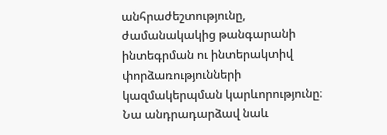անհրաժեշտությունը, ժամանակակից թանգարանի ինտեգրման ու ինտերակտիվ փորձառությունների կազմակերպման կարևորությունը։ Նա անդրադարձավ նաև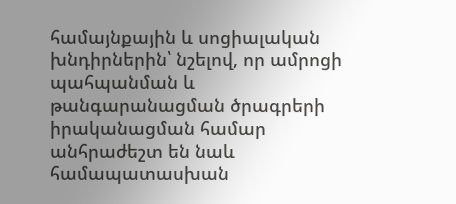համայնքային և սոցիալական խնդիրներին՝ նշելով, որ ամրոցի պահպանման և թանգարանացման ծրագրերի իրականացման համար անհրաժեշտ են նաև համապատասխան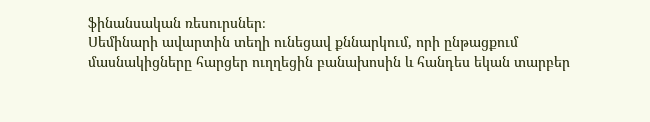ֆինանսական ռեսուրսներ։
Սեմինարի ավարտին տեղի ունեցավ քննարկում, որի ընթացքում մասնակիցները հարցեր ուղղեցին բանախոսին և հանդես եկան տարբեր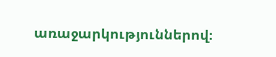առաջարկություններով։